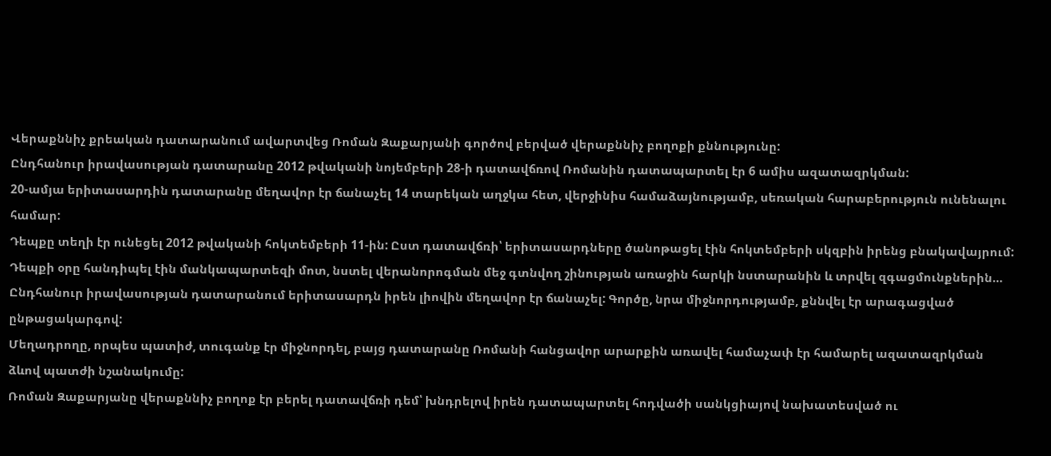Վերաքննիչ քրեական դատարանում ավարտվեց Ռոման Զաքարյանի գործով բերված վերաքննիչ բողոքի քննությունը:
Ընդհանուր իրավասության դատարանը 2012 թվականի նոյեմբերի 28-ի դատավճռով Ռոմանին դատապարտել էր 6 ամիս ազատազրկման:
20-ամյա երիտասարդին դատարանը մեղավոր էր ճանաչել 14 տարեկան աղջկա հետ, վերջինիս համաձայնությամբ, սեռական հարաբերություն ունենալու համար:
Դեպքը տեղի էր ունեցել 2012 թվականի հոկտեմբերի 11-ին: Ըստ դատավճռի՝ երիտասարդները ծանոթացել էին հոկտեմբերի սկզբին իրենց բնակավայրում: Դեպքի օրը հանդիպել էին մանկապարտեզի մոտ, նստել վերանորոգման մեջ գտնվող շինության առաջին հարկի նստարանին և տրվել զգացմունքներին…
Ընդհանուր իրավասության դատարանում երիտասարդն իրեն լիովին մեղավոր էր ճանաչել: Գործը, նրա միջնորդությամբ, քննվել էր արագացված ընթացակարգով:
Մեղադրողը, որպես պատիժ, տուգանք էր միջնորդել, բայց դատարանը Ռոմանի հանցավոր արարքին առավել համաչափ էր համարել ազատազրկման ձևով պատժի նշանակումը:
Ռոման Զաքարյանը վերաքննիչ բողոք էր բերել դատավճռի դեմ՝ խնդրելով իրեն դատապարտել հոդվածի սանկցիայով նախատեսված ու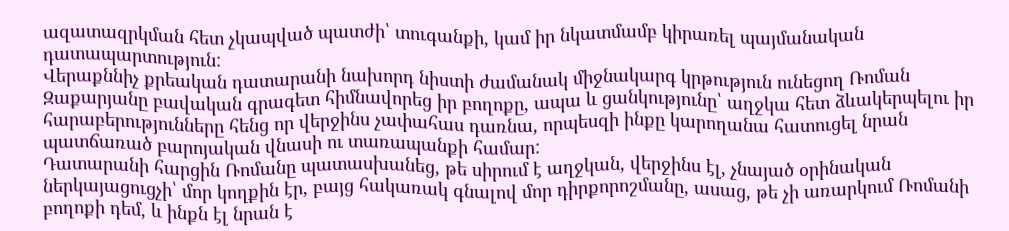ազատազրկման հետ չկապված պատժի՝ տուգանքի, կամ իր նկատմամբ կիրառել պայմանական դատապարտություն:
Վերաքննիչ քրեական դատարանի նախորդ նիստի ժամանակ միջնակարգ կրթություն ունեցող Ռոման Զաքարյանը բավական գրագետ հիմնավորեց իր բողոքը, ապա և ցանկությունը՝ աղջկա հետ ձևակերպելու իր հարաբերությունները հենց որ վերջինս չափահաս դառնա, որպեսզի ինքը կարողանա հատուցել նրան պատճառած բարոյական վնասի ու տառապանքի համար:
Դատարանի հարցին Ռոմանը պատասխանեց, թե սիրում է աղջկան, վերջինս էլ, չնայած օրինական ներկայացուցչի՝ մոր կողքին էր, բայց հակառակ գնալով մոր դիրքորոշմանը, ասաց, թե չի առարկում Ռոմանի բողոքի դեմ, և ինքն էլ նրան է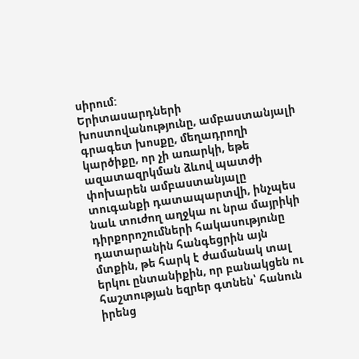սիրում:
Երիտասարդների խոստովանությունը, ամբաստանյալի գրագետ խոսքը, մեղադրողի կարծիքը, որ չի առարկի, եթե ազատազրկման ձևով պատժի փոխարեն ամբաստանյալը տուգանքի դատապարտվի, ինչպես նաև տուժող աղջկա ու նրա մայրիկի դիրքորոշումների հակասությունը դատարանին հանգեցրին այն մտքին, թե հարկ է ժամանակ տալ երկու ընտանիքին, որ բանակցեն ու հաշտության եզրեր գտնեն՝ հանուն իրենց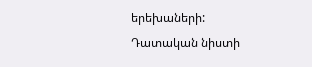երեխաների:
Դատական նիստի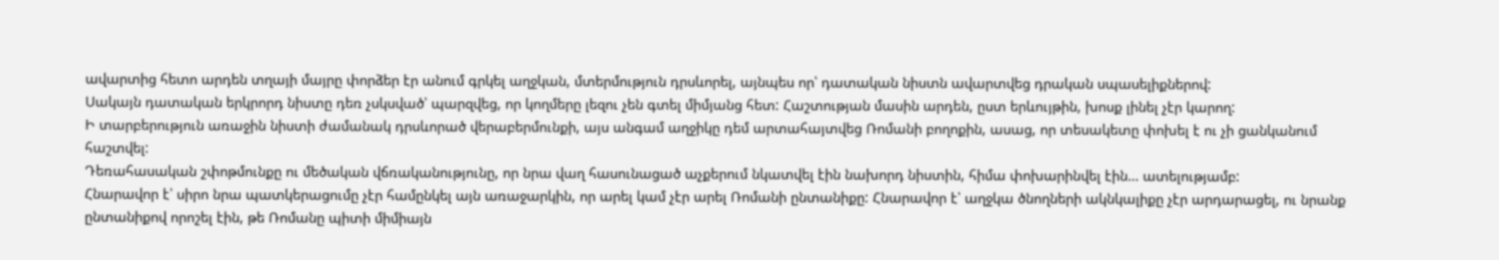ավարտից հետո արդեն տղայի մայրը փորձեր էր անում գրկել աղջկան, մտերմություն դրսևորել, այնպես որ՝ դատական նիստն ավարտվեց դրական սպասելիքներով:
Սակայն դատական երկրորդ նիստը դեռ չսկսված՝ պարզվեց, որ կողմերը լեզու չեն գտել միմյանց հետ: Հաշտության մասին արդեն, ըստ երևույթին, խոսք լինել չէր կարող:
Ի տարբերություն առաջին նիստի ժամանակ դրսևորած վերաբերմունքի, այս անգամ աղջիկը դեմ արտահայտվեց Ռոմանի բողոքին, ասաց, որ տեսակետը փոխել է ու չի ցանկանում հաշտվել:
Դեռահասական շփոթմունքը ու մեծական վճռականությունը, որ նրա վաղ հասունացած աչքերում նկատվել էին նախորդ նիստին, հիմա փոխարինվել էին… ատելությամբ:
Հնարավոր է՝ սիրո նրա պատկերացումը չէր համընկել այն առաջարկին, որ արել կամ չէր արել Ռոմանի ընտանիքը: Հնարավոր է՝ աղջկա ծնողների ակնկալիքը չէր արդարացել, ու նրանք ընտանիքով որոշել էին, թե Ռոմանը պիտի միմիայն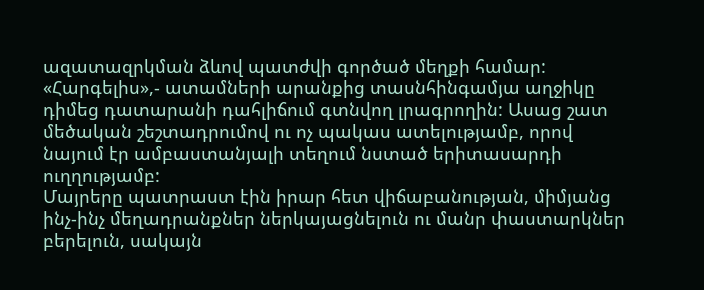ազատազրկման ձևով պատժվի գործած մեղքի համար:
«Հարգելիս»,- ատամների արանքից տասնհինգամյա աղջիկը դիմեց դատարանի դահլիճում գտնվող լրագրողին: Ասաց շատ մեծական շեշտադրումով ու ոչ պակաս ատելությամբ, որով նայում էր ամբաստանյալի տեղում նստած երիտասարդի ուղղությամբ:
Մայրերը պատրաստ էին իրար հետ վիճաբանության, միմյանց ինչ-ինչ մեղադրանքներ ներկայացնելուն ու մանր փաստարկներ բերելուն, սակայն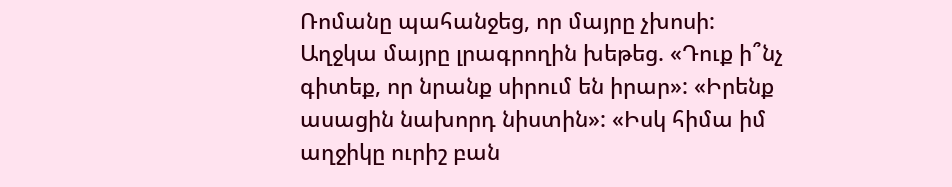Ռոմանը պահանջեց, որ մայրը չխոսի:
Աղջկա մայրը լրագրողին խեթեց. «Դուք ի՞նչ գիտեք, որ նրանք սիրում են իրար»: «Իրենք ասացին նախորդ նիստին»: «Իսկ հիմա իմ աղջիկը ուրիշ բան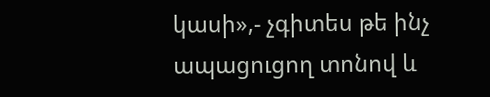կասի»,- չգիտես թե ինչ ապացուցող տոնով և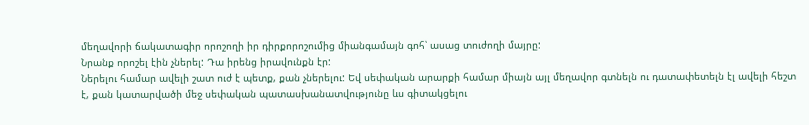մեղավորի ճակատագիր որոշողի իր դիրքորոշումից միանգամայն գոհ՝ ասաց տուժողի մայրը:
Նրանք որոշել էին չներել: Դա իրենց իրավունքն էր:
Ներելու համար ավելի շատ ուժ է պետք, քան չներելու: Եվ սեփական արարքի համար միայն այլ մեղավոր գտնելն ու դատափետելն էլ ավելի հեշտ է, քան կատարվածի մեջ սեփական պատասխանատվությունը ևս գիտակցելու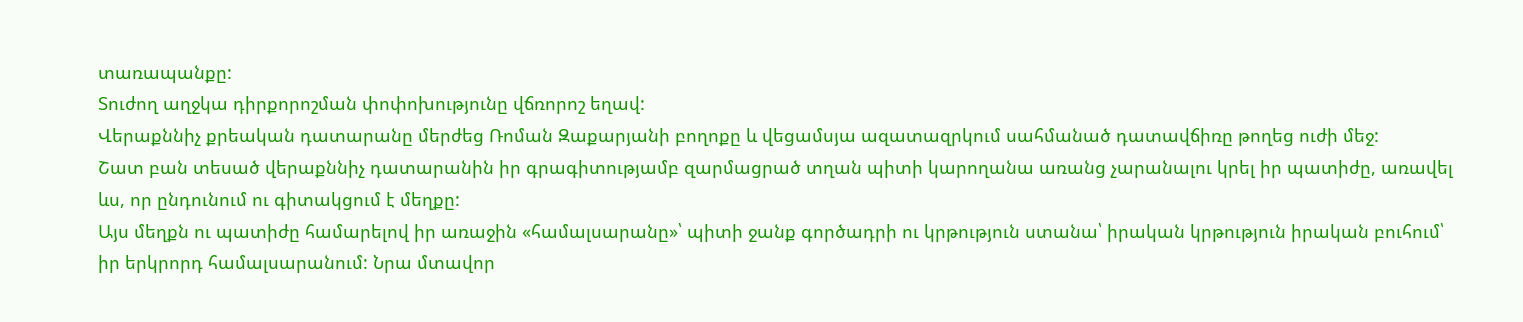տառապանքը:
Տուժող աղջկա դիրքորոշման փոփոխությունը վճռորոշ եղավ:
Վերաքննիչ քրեական դատարանը մերժեց Ռոման Զաքարյանի բողոքը և վեցամսյա ազատազրկում սահմանած դատավճիռը թողեց ուժի մեջ:
Շատ բան տեսած վերաքննիչ դատարանին իր գրագիտությամբ զարմացրած տղան պիտի կարողանա առանց չարանալու կրել իր պատիժը, առավել ևս, որ ընդունում ու գիտակցում է մեղքը:
Այս մեղքն ու պատիժը համարելով իր առաջին «համալսարանը»՝ պիտի ջանք գործադրի ու կրթություն ստանա՝ իրական կրթություն իրական բուհում՝ իր երկրորդ համալսարանում: Նրա մտավոր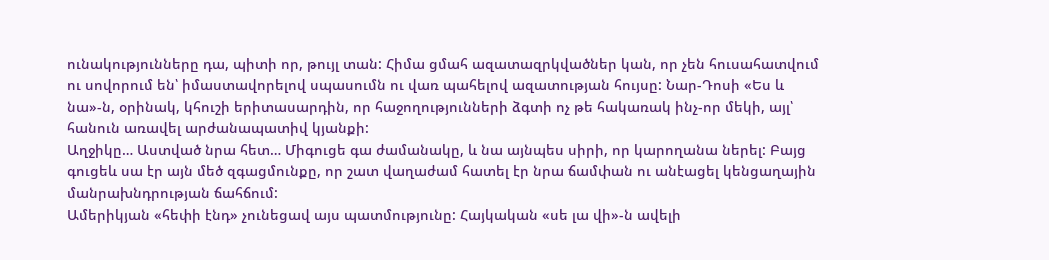ունակությունները դա, պիտի որ, թույլ տան: Հիմա ցմահ ազատազրկվածներ կան, որ չեն հուսահատվում ու սովորում են՝ իմաստավորելով սպասումն ու վառ պահելով ազատության հույսը: Նար-Դոսի «Ես և նա»-ն, օրինակ, կհուշի երիտասարդին, որ հաջողությունների ձգտի ոչ թե հակառակ ինչ-որ մեկի, այլ՝ հանուն առավել արժանապատիվ կյանքի:
Աղջիկը… Աստված նրա հետ… Միգուցե գա ժամանակը, և նա այնպես սիրի, որ կարողանա ներել: Բայց գուցեև սա էր այն մեծ զգացմունքը, որ շատ վաղաժամ հատել էր նրա ճամփան ու անէացել կենցաղային մանրախնդրության ճահճում:
Ամերիկյան «հեփի էնդ» չունեցավ այս պատմությունը: Հայկական «սե լա վի»-ն ավելի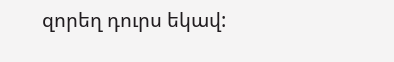զորեղ դուրս եկավ: